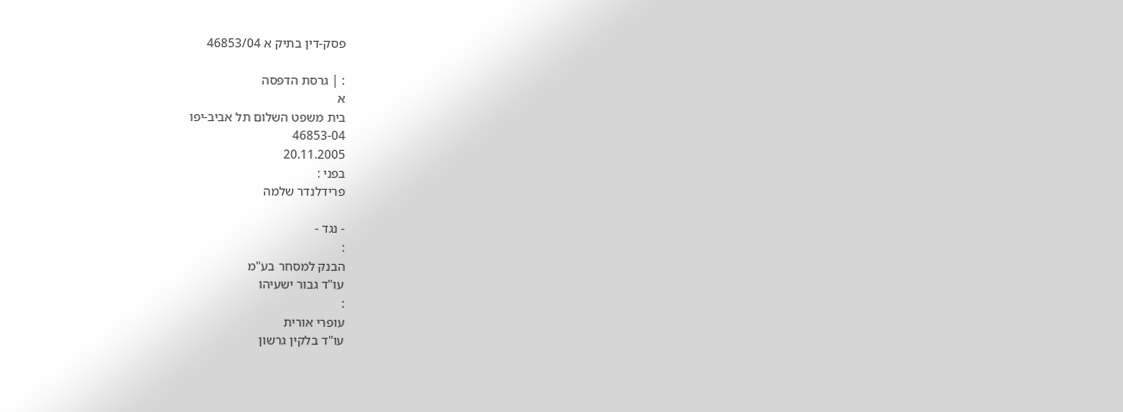פסק-דין בתיק א 46853/04

: | גרסת הדפסה
א
בית משפט השלום תל אביב-יפו
46853-04
20.11.2005
בפני :
פרידלנדר שלמה

- נגד -
:
הבנק למסחר בע"מ
עו"ד גבור ישעיהו
:
עופרי אורית
עו"ד בלקין גרשון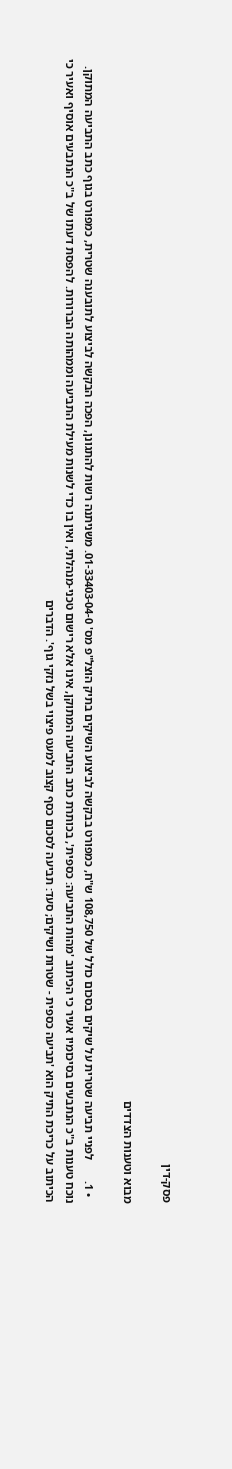פסק-דין

מבוא וטענות הצדדים

  • 1.       לפניי תביעה שטרית על שיקים בסכום כולל של 108,750 ש"ח, כמפורט בבקשה לביצוע השיקים בתיק הוצל"פ מס' 01-33403-04-0. משניתנה רשות להתגונן, הפכה הבקשה לביצוע לתובענה שטרית, כמפורט בגוף כתב התביעה המתוקן. נוכח טענות ב"כ הנתבעים בסיכומיו אעיר כי הכיתוב 'מהות התביעה: כספית', בכותרת כתב התביעה המתוקן, אינו אלא רישום טכני-מנהלתי, ואין בו כדי לשנות מעילת התביעה וממהותה הברורות. להפסת דעתו של ב"כ הנתבעים אוסיף ואעיר כי הכיתוב על כריכת התיק הוא 'תביעה כספית - שטרות ושיקים; סעד: תביעה לסכום כסף קצוב למעט פיצוי בשל נזקי גוף'. הדברים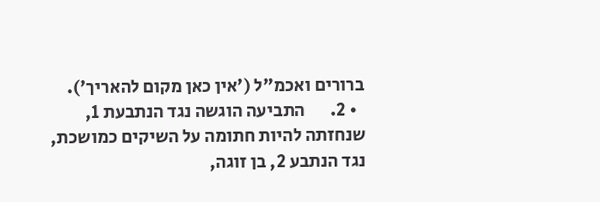ברורים ואכמ"ל ('אין כאן מקום להאריך').
  • 2.       התביעה הוגשה נגד הנתבעת 1, שנחזתה להיות חתומה על השיקים כמושכת, נגד הנתבע 2, בן זוגה,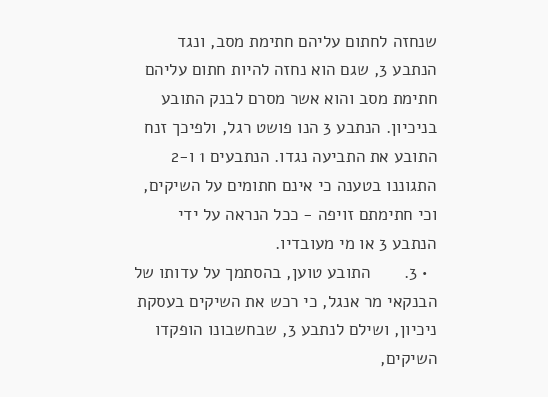שנחזה לחתום עליהם חתימת מסב, ונגד הנתבע 3, שגם הוא נחזה להיות חתום עליהם חתימת מסב והוא אשר מסרם לבנק התובע בניכיון. הנתבע 3 הנו פושט רגל, ולפיכך זנח התובע את התביעה נגדו. הנתבעים 1 ו-2 התגוננו בטענה כי אינם חתומים על השיקים, וכי חתימתם זויפה - ככל הנראה על ידי הנתבע 3 או מי מעובדיו.
  • 3.       התובע טוען, בהסתמך על עדותו של הבנקאי מר אנגל, כי רכש את השיקים בעסקת ניכיון, ושילם לנתבע 3, שבחשבונו הופקדו השיקים,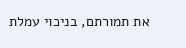את תמורתם, בניכוי עמלת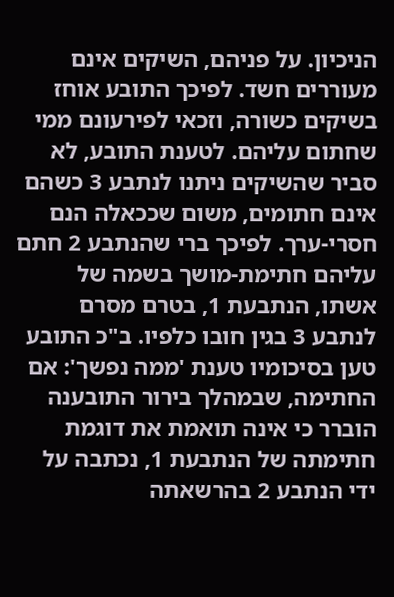הניכיון. על פניהם, השיקים אינם מעוררים חשד. לפיכך התובע אוחז בשיקים כשורה, וזכאי לפירעונם ממי שחתום עליהם. לטענת התובע, לא סביר שהשיקים ניתנו לנתבע 3 כשהם אינם חתומים, משום שככאלה הנם חסרי-ערך. לפיכך ברי שהנתבע 2 חתם עליהם חתימת-מושך בשמה של אשתו, הנתבעת 1, בטרם מסרם לנתבע 3 בגין חובו כלפיו. ב"כ התובע טען בסיכומיו טענת 'ממה נפשך': אם החתימה, שבמהלך בירור התובענה הוברר כי אינה תואמת את דוגמת חתימתה של הנתבעת 1, נכתבה על ידי הנתבע 2 בהרשאתה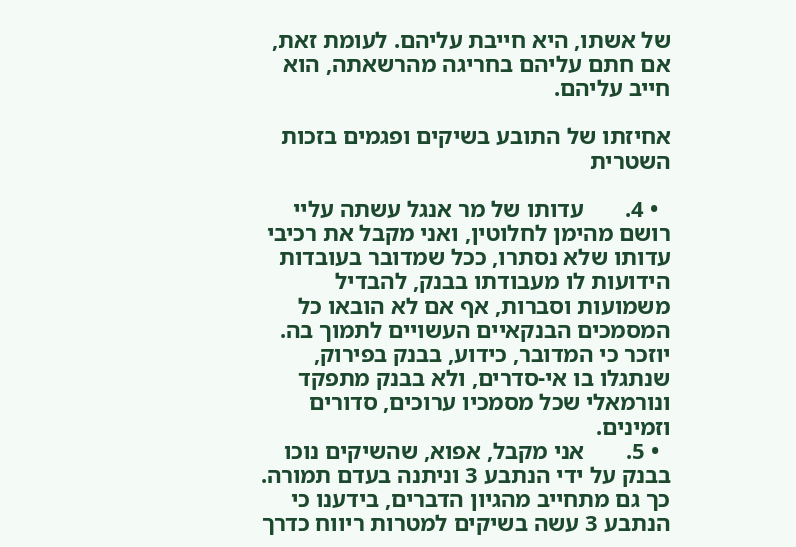של אשתו, היא חייבת עליהם. לעומת זאת, אם חתם עליהם בחריגה מהרשאתה, הוא חייב עליהם.

אחיזתו של התובע בשיקים ופגמים בזכות השטרית

  • 4.       עדותו של מר אנגל עשתה עליי רושם מהימן לחלוטין, ואני מקבל את רכיבי עדותו שלא נסתרו, ככל שמדובר בעובדות הידועות לו מעבודתו בבנק, להבדיל משמועות וסברות, אף אם לא הובאו כל המסמכים הבנקאיים העשויים לתמוך בה. יוזכר כי המדובר, כידוע, בבנק בפירוק, שנתגלו בו אי-סדרים, ולא בבנק מתפקד ונורמאלי שכל מסמכיו ערוכים, סדורים וזמינים.
  • 5.       אני מקבל, אפוא, שהשיקים נוכו בבנק על ידי הנתבע 3 וניתנה בעדם תמורה. כך גם מתחייב מהגיון הדברים, בידענו כי הנתבע 3 עשה בשיקים למטרות ריווח כדרך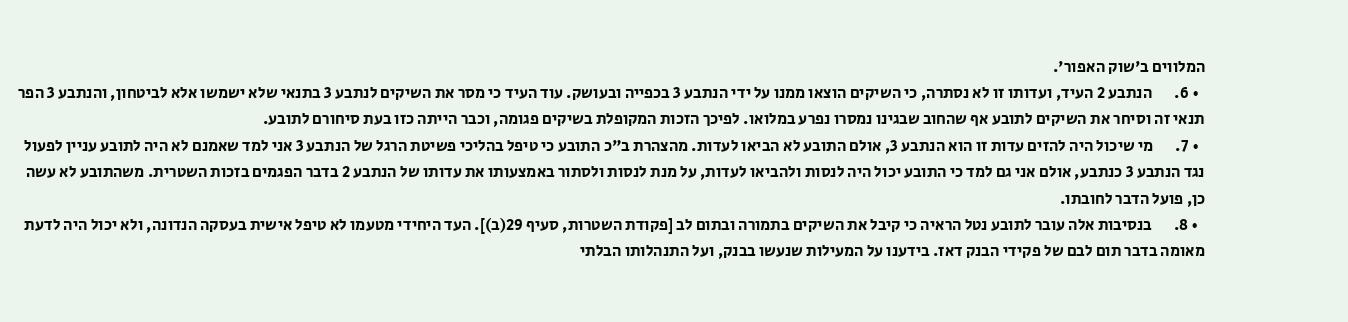המלווים ב'שוק האפור'.
  • 6.       הנתבע 2 העיד, ועדותו זו לא נסתרה, כי השיקים הוצאו ממנו על ידי הנתבע 3 בכפייה ובעושק. עוד העיד כי מסר את השיקים לנתבע 3 בתנאי שלא ישמשו אלא לביטחון, והנתבע 3 הפר תנאי זה וסיחר את השיקים לתובע אף שהחוב שבגינו נמסרו נפרע במלואו. לפיכך הזכות המקופלת בשיקים פגומה, וכבר הייתה כזו בעת סיחורם לתובע.
  • 7.       מי שיכול היה להזים עדות זו הוא הנתבע 3, אולם התובע לא הביאו לעדות. מהצהרת ב"כ התובע כי טיפל בהליכי פשיטת הרגל של הנתבע 3 אני למד שאמנם לא היה לתובע עניין לפעול נגד הנתבע 3 כנתבע, אולם אני גם למד כי התובע יכול היה לנסות ולהביאו לעדות, על מנת לנסות ולסתור באמצעותו את עדותו של הנתבע 2 בדבר הפגמים בזכות השטרית. משהתובע לא עשה כן, פועל הדבר לחובתו.
  • 8.       בנסיבות אלה עובר לתובע נטל הראיה כי קיבל את השיקים בתמורה ובתום לב [פקודת השטרות, סעיף 29(ב)]. העד היחידי מטעמו לא טיפל אישית בעסקה הנדונה, ולא יכול היה לדעת מאומה בדבר תום לבם של פקידי הבנק דאז. בידענו על המעילות שנעשו בבנק, ועל התנהלותו הבלתי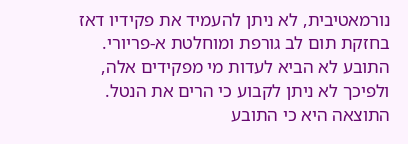נורמאטיבית, לא ניתן להעמיד את פקידיו דאז בחזקת תום לב גורפת ומוחלטת א-פריורי. התובע לא הביא לעדות מי מפקידים אלה, ולפיכך לא ניתן לקבוע כי הרים את הנטל. התוצאה היא כי התובע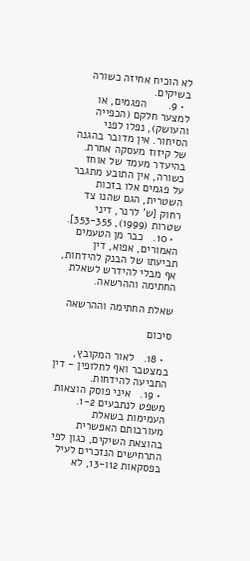לא הוכיח אחיזה כשורה בשיקים.
  • 9.       הפגמים, או למצער חלקם (הכפייה והעושק), נפלו לפני הסיחור. אין מדובר בהגנה של קיזוז מעסקה אחרת. בהיעדר מעמד של אוחז כשורה, אין התובע מתגבר על פגמים אלו בזכות השטרית, הגם שהנו צד רחוק [ש' לרנר, דיני שטרות (1999), 353-355].
  • 10.   כבר מן הטעמים האמורים, אפוא, דין תביעתו של הבנק להידחות, אף מבלי להידרש לשאלת החתימה וההרשאה.

שאלת החתימה וההרשאה

סיכום

  • 18.   לאור המקובץ, במצטבר ואף לחלופין - דין התביעה להידחות.
  • 19.   איני פוסק הוצאות משפט לנתבעים 1-2. העמימות בשאלת מעורבותם האפשרית בהוצאת השיקים, כגון לפי התרחישים הנזכרים לעיל בפסקאות 12ו-13, לא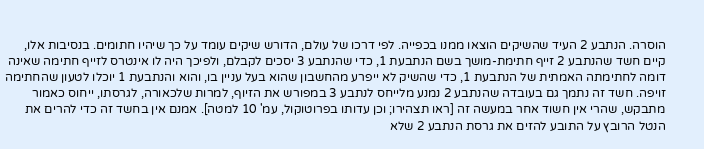הוסרה. הנתבע 2 העיד שהשיקים הוצאו ממנו בכפייה. לפי דרכו של עולם, הדורש שיקים עומד על כך שיהיו חתומים. בנסיבות אלו, קיים חשד שהנתבע 2 זייף חתימת-מושך בשם הנתבעת 1, כדי שהנתבע 3 יסכים לקבלם, ולפיכך היה לו אינטרס לזייף חתימה שאינה דומה לחתימתה האמתית של הנתבעת 1, כדי שהשיק לא ייפרע מהחשבון שהוא בעל עניין בו, והוא והנתבעת 1 יוכלו לטעון שהחתימה זויפה. חשד זה נתמך גם בעובדה שהנתבע 2 נמנע מלייחס לנתבע 3 במפורש את הזיוף, למרות שלכאורה, לגרסתו, ייחוס כאמור מתבקש, שהרי אין חשוד אחר במעשה זה [ראו תצהירו; וכן עדותו בפרוטוקול, עמ' 10 למטה]. אמנם אין בחשד זה כדי להרים את הנטל הרובץ על התובע להזים את גרסת הנתבע 2 שלא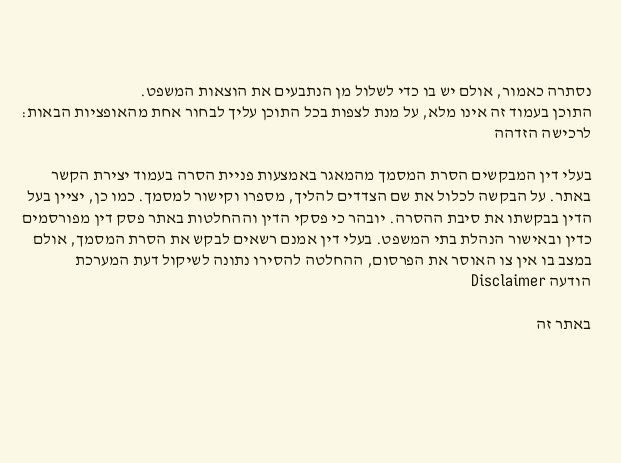נסתרה כאמור, אולם יש בו כדי לשלול מן הנתבעים את הוצאות המשפט.
התוכן בעמוד זה אינו מלא, על מנת לצפות בכל התוכן עליך לבחור אחת מהאופציות הבאות:
לרכישה הזדהה

בעלי דין המבקשים הסרת המסמך מהמאגר באמצעות פניית הסרה בעמוד יצירת הקשר באתר. על הבקשה לכלול את שם הצדדים להליך, מספרו וקישור למסמך. כמו כן, יציין בעל הדין בבקשתו את סיבת ההסרה. יובהר כי פסקי הדין וההחלטות באתר פסק דין מפורסמים כדין ובאישור הנהלת בתי המשפט. בעלי דין אמנם רשאים לבקש את הסרת המסמך, אולם במצב בו אין צו האוסר את הפרסום, ההחלטה להסירו נתונה לשיקול דעת המערכת
הודעה Disclaimer

באתר זה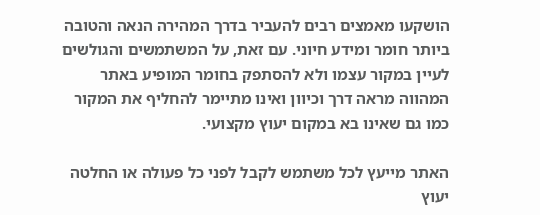הושקעו מאמצים רבים להעביר בדרך המהירה הנאה והטובה ביותר חומר ומידע חיוני. עם זאת, על המשתמשים והגולשים לעיין במקור עצמו ולא להסתפק בחומר המופיע באתר המהווה מראה דרך וכיוון ואינו מתיימר להחליף את המקור כמו גם שאינו בא במקום יעוץ מקצועי.

האתר מייעץ לכל משתמש לקבל לפני כל פעולה או החלטה יעוץ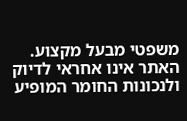משפטי מבעל מקצוע. האתר אינו אחראי לדיוק ולנכונות החומר המופיע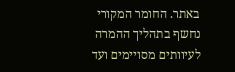באתר. החומר המקורי נחשף בתהליך ההמרה לעיוותים מסויימים ועד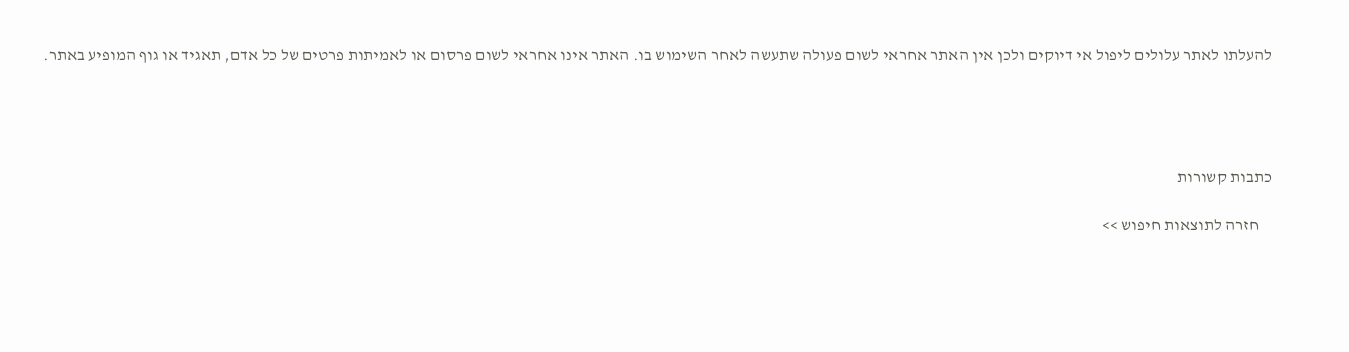להעלתו לאתר עלולים ליפול אי דיוקים ולכן אין האתר אחראי לשום פעולה שתעשה לאחר השימוש בו. האתר אינו אחראי לשום פרסום או לאמיתות פרטים של כל אדם, תאגיד או גוף המופיע באתר.




כתבות קשורות

    חזרה לתוצאות חיפוש >>